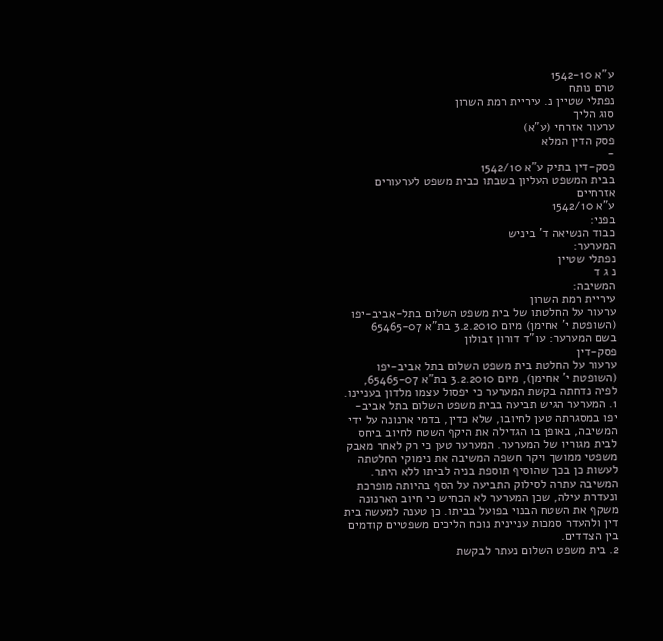ע"א 1542-10
טרם נותח
נפתלי שטיין נ. עיריית רמת השרון
סוג הליך
ערעור אזרחי (ע"א)
פסק הדין המלא
-
פסק-דין בתיק ע"א 1542/10
בבית המשפט העליון בשבתו כבית משפט לערעורים אזרחיים
ע"א 1542/10
בפני:
כבוד הנשיאה ד' ביניש
המערער:
נפתלי שטיין
נ ג ד
המשיבה:
עיריית רמת השרון
ערעור על החלטתו של בית משפט השלום בתל-אביב-יפו
(השופטת י' אחימן) מיום 3.2.2010 בת"א 65465-07
בשם המערער: עו"ד דורון זבולון
פסק-דין
ערעור על החלטת בית משפט השלום בתל אביב-יפו (השופטת י' אחימן), מיום 3.2.2010 בת"א 65465-07, לפיה נדחתה בקשת המערער כי יפסול עצמו מלדון בעניינו.
1. המערער הגיש תביעה בבית משפט השלום בתל אביב-יפו במסגרתה טען לחיובו, שלא כדין, בדמי ארנונה על ידי המשיבה, באופן בו הגדילה את היקף השטח לחיוב ביחס לבית מגוריו של המערער. המערער טען כי רק לאחר מאבק משפטי ממושך ויקר חשפה המשיבה את נימוקי החלטתה לעשות כן בכך שהוסיף תוספת בניה לביתו ללא היתר. המשיבה עתרה לסילוק התביעה על הסף בהיותה מופרכת ונעדרת עילה, שכן המערער לא הכחיש כי חיוב הארנונה משקף את השטח הבנוי בפועל בביתו. כן טענה למעשה בית דין ולהעדר סמכות עניינית נוכח הליכים משפטיים קודמים בין הצדדים.
2. בית משפט השלום נעתר לבקשת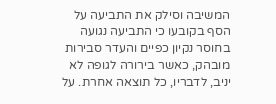המשיבה וסילק את התביעה על הסף בקובעו כי התביעה נגועה בחוסר נקיון כפיים והעדר סבירות מובהק, כאשר בירורה לגופה לא יניב, לדבריו, כל תוצאה אחרת. על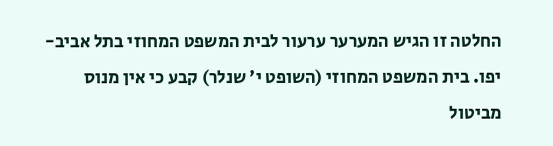החלטה זו הגיש המערער ערעור לבית המשפט המחוזי בתל אביב-יפו. בית המשפט המחוזי (השופט י' שנלר) קבע כי אין מנוס מביטול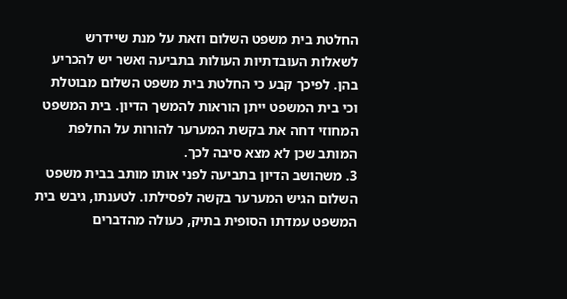החלטת בית משפט השלום וזאת על מנת שיידרש לשאלות העובדתיות העולות בתביעה ואשר יש להכריע בהן. לפיכך קבע כי החלטת בית משפט השלום מבוטלת וכי בית המשפט ייתן הוראות להמשך הדיון. בית המשפט המחוזי דחה את בקשת המערער להורות על החלפת המותב שכן לא מצא סיבה לכך.
3. משהושב הדיון בתביעה לפני אותו מותב בבית משפט השלום הגיש המערער בקשה לפסילתו. לטענתו, גיבש בית המשפט עמדתו הסופית בתיק, כעולה מהדברים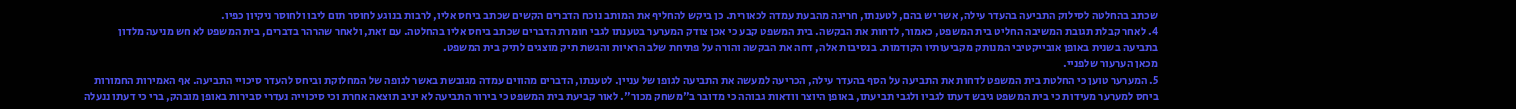שכתב בהחלטה לסילוק התביעה בהעדר עילה, אשר יש בהם, לטענתו, חריגה מהבעת עמדה לכאורית. כן ביקש להחליף את המותב נוכח הדברים הקשים שכתב ביחס אליו, לרבות בנוגע לחוסר תום ליבו ולחוסר ניקיון כפיו.
4. לאחר קבלת תגובת המשיבה החליט בית המשפט, כאמור, לדחות את הבקשה. בית המשפט קבע כי אכן צודק המערער בטענתו לגבי חומרת הדברים שכתב ביחס אליו בהחלטה. עם זאת, ולאחר שהרהר בדברים, בית המשפט לא חש מניעה מלדון בתביעה בשנית באופן אובייקטיבי המנותק מקביעותיו הקודמות. בנסיבות אלה, דחה את הבקשה והורה על פתיחת שלב הראיות והגשת תיק מוצגים לתיק בית המשפט.
מכאן הערעור שלפניי.
5. המערער טוען כי החלטת בית המשפט לדחות את התביעה על הסף בהעדר עילה, הכריעה למעשה את התביעה לגופו של עניין. לטענתו, הדברים מהווים עמדה מגובשת באשר לגופה של המחלוקת וביחס להעדר סיכויי התביעה. אף האמירות החמורות ביחס למערער מעידות כי בית המשפט גיבש דעתו לגביו ולגבי תביעתו, באופן היוצר וודאות גבוהה כי מדובר ב"משחק מכור". לאור קביעת בית המשפט כי בירור התביעה לא יניב תוצאה אחרת וכי סיכוייה נעדרי סבירות באופן מובהק, ברי כי דעתו ננעלה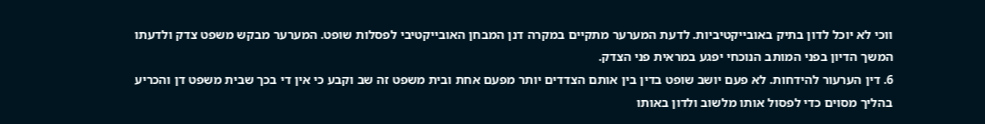ווכי לא יוכל לדון בתיק באובייקטיביות. לדעת המערער מתקיים במקרה דנן המבחן האובייקטיבי לפסלות שופט. המערער מבקש משפט צדק ולדעתו המשך הדיון בפני המותב הנוכחי יפגע במראית פני הצדק.
6. דין הערעור להידחות. לא פעם יושב שופט בדין בין אותם הצדדים יותר מפעם אחת ובית משפט זה שב וקבע כי אין די בכך שבית משפט דן והכריע בהליך מסוים כדי לפסול אותו מלשוב ולדון באותו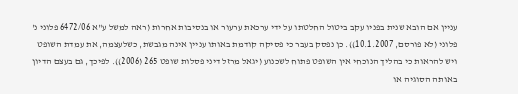עניין אם הובא שנית בפניו עקב ביטול החלטתו על ידי ערכאת ערעור או בנסיבות אחרות (ראה למשל ע"א 6472/06 פלוני נ' פלוני (לא פורסם, 10.1.2007)). כן נפסק בעבר כי פסיקה קודמת באותו עניין אינה מגבשת, כשלעצמה, את עמדת השופט ויש להראות כי בהליך הנוכחי אין השופט פתוח לשכנוע (יגאל מרזל דיני פסלות שופט 265 (2006)). לפיכך, גם בעצם הדיון באותה הסוגיה או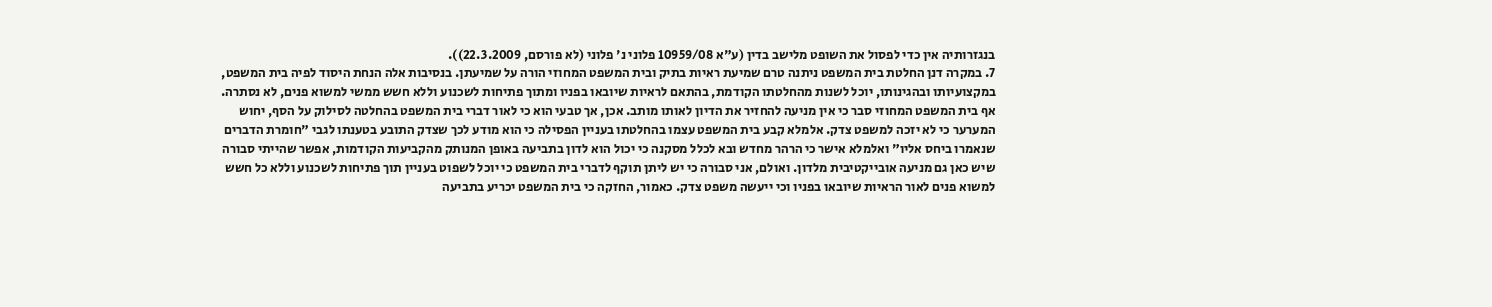בנגזרותיה אין כדי לפסול את השופט מלישב בדין (ע"א 10959/08 פלוני נ' פלוני (לא פורסם, 22.3.2009)).
7. במקרה דנן החלטת בית המשפט ניתנה טרם שמיעת ראיות בתיק ובית המשפט המחוזי הורה על שמיעתן. בנסיבות אלה הנחת היסוד לפיה בית המשפט, במקצועיותו ובהגינותו, יוכל לשנות מהחלטתו הקודמת, בהתאם לראיות שיובאו בפניו ומתוך פתיחות לשכנוע וללא חשש ממשי למשוא פנים, לא נסתרה. אף בית המשפט המחוזי סבר כי אין מניעה להחזיר את הדיון לאותו מותב. אכן, אך טבעי הוא כי לאור דברי בית המשפט בהחלטה לסילוק על הסף, יחוש המערער כי לא יזכה למשפט צדק. אלמלא קבע בית המשפט עצמו בהחלטתו בעניין הפסילה כי הוא מודע לכך שצדק התובע בטענתו לגבי "חומרת הדברים שנאמרו ביחס אליו" ואלמלא אישר כי הרהר מחדש ובא לכלל מסקנה כי יכול הוא לדון בתביעה באופן המנותק מהקביעות הקודמות, אפשר שהייתי סבורה שיש כאן גם מניעה אובייקטיבית מלדון. ואולם, אני סבורה כי יש ליתן תוקף לדברי בית המשפט כי יוכל לשפוט בעניין תוך פתיחות לשכנוע וללא כל חשש למשוא פנים לאור הראיות שיובאו בפניו וכי ייעשה משפט צדק. כאמור, החזקה כי בית המשפט יכריע בתביעה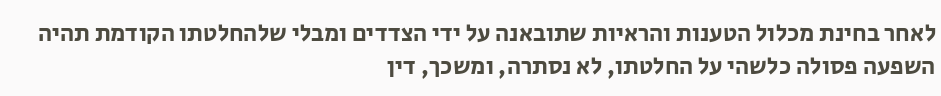לאחר בחינת מכלול הטענות והראיות שתובאנה על ידי הצדדים ומבלי שלהחלטתו הקודמת תהיה השפעה פסולה כלשהי על החלטתו, לא נסתרה, ומשכך, דין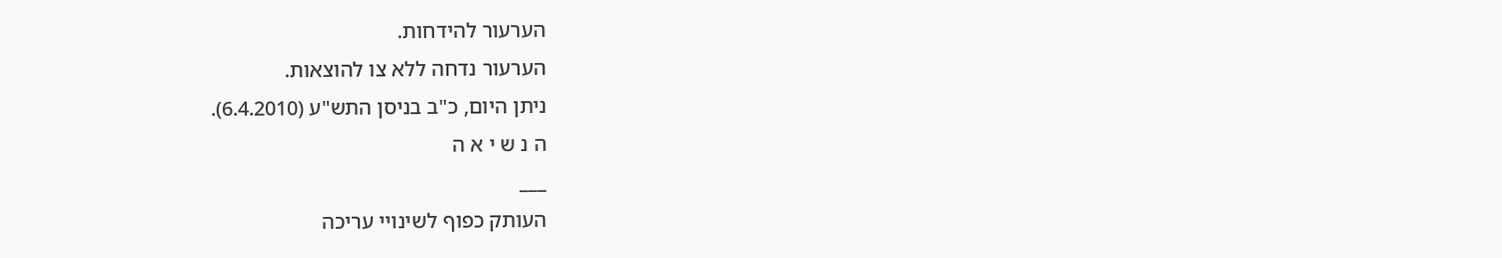הערעור להידחות.
הערעור נדחה ללא צו להוצאות.
ניתן היום, כ"ב בניסן התש"ע (6.4.2010).
ה נ ש י א ה
___
העותק כפוף לשינויי עריכה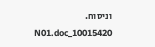וניסוח. 10015420_N01.doc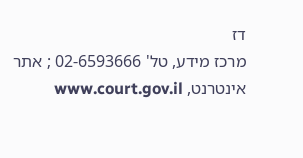דז
מרכז מידע, טל' 02-6593666 ; אתר אינטרנט, www.court.gov.il